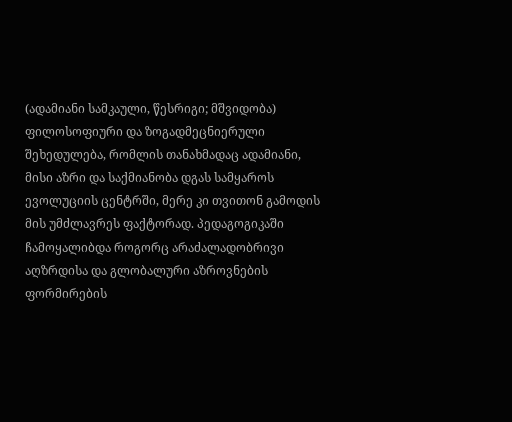(ადამიანი სამკაული, წესრიგი; მშვიდობა) ფილოსოფიური და ზოგადმეცნიერული შეხედულება, რომლის თანახმადაც ადამიანი, მისი აზრი და საქმიანობა დგას სამყაროს ევოლუციის ცენტრში, მერე კი თვითონ გამოდის მის უმძლავრეს ფაქტორად. პედაგოგიკაში ჩამოყალიბდა როგორც არაძალადობრივი აღზრდისა და გლობალური აზროვნების ფორმირების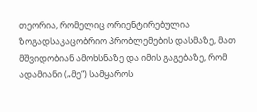თეორია, რომელიც ორიენტირებულია ზოგადსაკაცობრიო პრობლემების დასმაზე, მათ მშვიდობიან ამოხსნაზე და იმის გაგებაზე, რომ ადამიანი („მე“) სამყაროს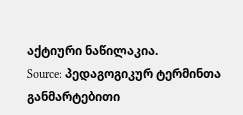აქტიური ნაწილაკია.
Source: პედაგოგიკურ ტერმინთა განმარტებითი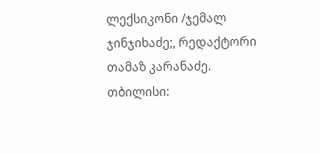ლექსიკონი /ჯემალ ჯინჯიხაძე;, რედაქტორი თამაზ კარანაძე. თბილისი: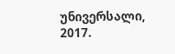უნივერსალი, 2017.